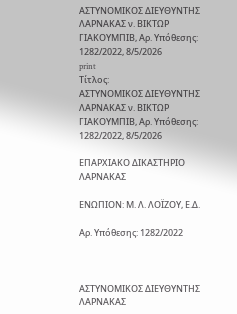ΑΣΤΥΝΟΜΙΚΟΣ ΔΙΕΥΘΥΝΤΗΣ ΛΑΡΝΑΚΑΣ ν. ΒΙΚΤΩΡ ΓΙΑΚΟΥΜΠΙΒ, Αρ. Yπόθεσης: 1282/2022, 8/5/2026
print
Τίτλος:
ΑΣΤΥΝΟΜΙΚΟΣ ΔΙΕΥΘΥΝΤΗΣ ΛΑΡΝΑΚΑΣ ν. ΒΙΚΤΩΡ ΓΙΑΚΟΥΜΠΙΒ, Αρ. Yπόθεσης: 1282/2022, 8/5/2026

ΕΠΑΡΧΙΑΚΟ ΔΙΚΑΣΤΗΡΙΟ ΛΑΡΝΑΚΑΣ

ΕΝΩΠΙΟΝ: Μ. Λ. ΛΟΪΖΟΥ, Ε.Δ.

Αρ. Yπόθεσης: 1282/2022



ΑΣΤΥΝΟΜΙΚΟΣ ΔΙΕΥΘΥΝΤΗΣ ΛΑΡΝΑΚΑΣ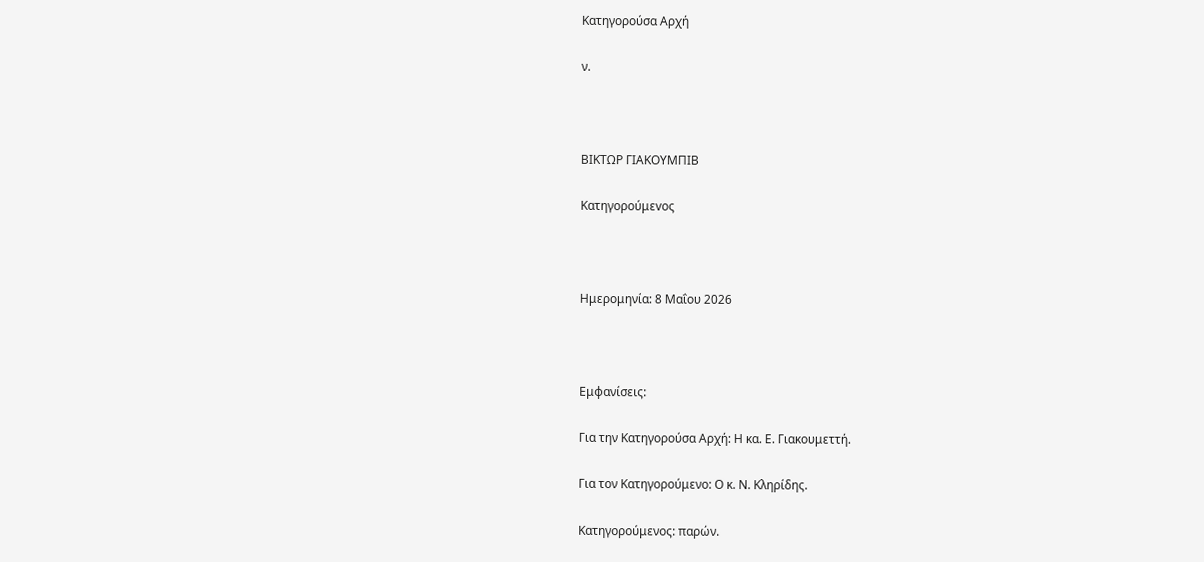Κατηγορούσα Αρχή

ν.



ΒΙΚΤΩΡ ΓΙΑΚΟΥΜΠΙΒ

Κατηγορούμεvος



Ημερομηνία: 8 Μαΐου 2026



Εμφανίσεις:

Για την Κατηγορούσα Αρχή: Η κα. Ε. Γιακουμεττή.

Για τον Κατηγορούμενο: Ο κ. Ν. Κληρίδης.

Κατηγορούμενος: παρών.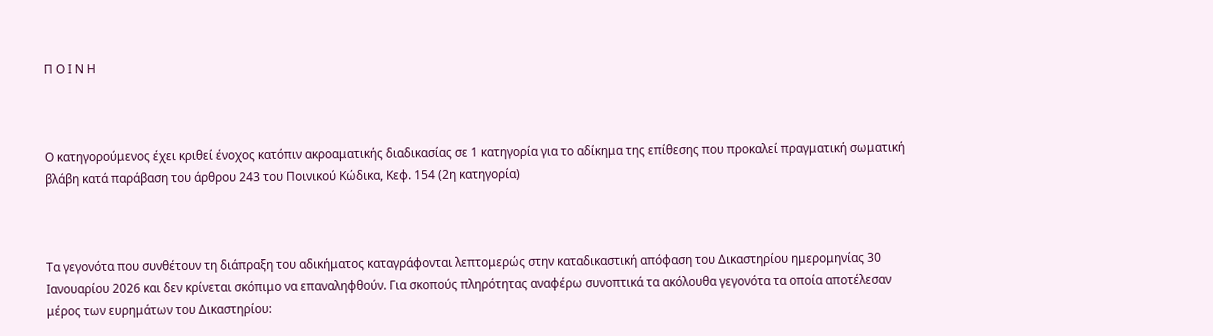Π Ο Ι Ν Η



Ο κατηγορούμενος έχει κριθεί ένοχος κατόπιν ακροαματικής διαδικασίας σε 1 κατηγορία για το αδίκημα της επίθεσης που προκαλεί πραγματική σωματική βλάβη κατά παράβαση του άρθρου 243 του Ποινικού Κώδικα, Κεφ. 154 (2η κατηγορία)



Τα γεγονότα που συνθέτουν τη διάπραξη του αδικήματος καταγράφονται λεπτομερώς στην καταδικαστική απόφαση του Δικαστηρίου ημερομηνίας 30 Ιανουαρίου 2026 και δεν κρίνεται σκόπιμο να επαναληφθούν. Για σκοπούς πληρότητας αναφέρω συνοπτικά τα ακόλουθα γεγονότα τα οποία αποτέλεσαν μέρος των ευρημάτων του Δικαστηρίου: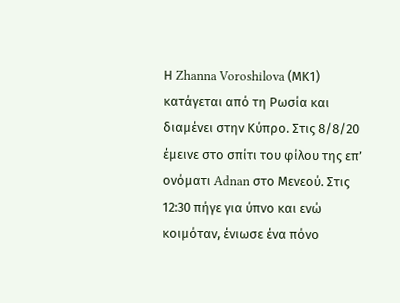Η Zhanna Voroshilova (ΜΚ1) κατάγεται από τη Ρωσία και διαμένει στην Κύπρο. Στις 8/8/20 έμεινε στο σπίτι του φίλου της επ’ ονόματι Adnan στο Μενεού. Στις 12:30 πήγε για ύπνο και ενώ κοιμόταν, ένιωσε ένα πόνο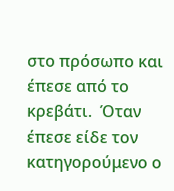στο πρόσωπο και έπεσε από το κρεβάτι.  Όταν έπεσε είδε τον κατηγορούμενο ο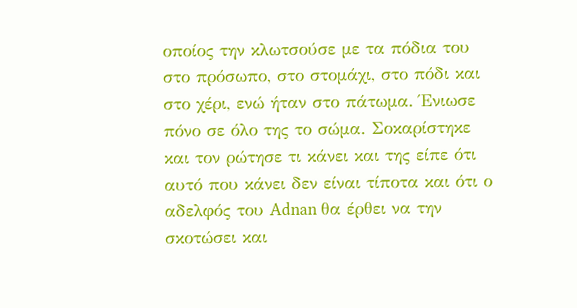οποίος την κλωτσούσε με τα πόδια του στο πρόσωπο, στο στομάχι, στο πόδι και στο χέρι, ενώ ήταν στο πάτωμα. Ένιωσε πόνο σε όλο της το σώμα. Σοκαρίστηκε και τον ρώτησε τι κάνει και της είπε ότι αυτό που κάνει δεν είναι τίποτα και ότι ο αδελφός του Adnan θα έρθει να την σκοτώσει και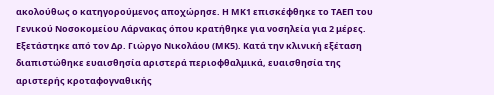ακολούθως ο κατηγορούμενος αποχώρησε. Η ΜΚ1 επισκέφθηκε το ΤΑΕΠ του Γενικού Νοσοκομείου Λάρνακας όπου κρατήθηκε για νοσηλεία για 2 μέρες. Εξετάστηκε από τον Δρ. Γιώργο Νικολάου (ΜΚ5). Κατά την κλινική εξέταση διαπιστώθηκε ευαισθησία αριστερά περιοφθαλμικά, ευαισθησία της αριστερής κροταφογναθικής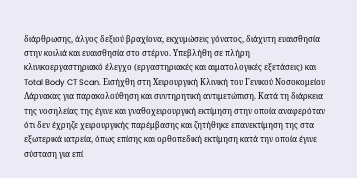διάρθρωσης, άλγος δεξιού βραχίονα, εκχυμώσεις γόνατος, διάχυτη ευαισθησία στην κοιλιά και ευαισθησία στο στέρνο. Υπεβλήθη σε πλήρη κλινικοεργαστηριακό έλεγχο (εργαστηριακές και αιματολογικές εξετάσεις) και Total Body CT Scan. Εισήχθη στη Χειρουργική Κλινική του Γενικού Νοσοκομείου Λάρνακας για παρακολούθηση και συντηρητική αντιμετώπιση. Κατά τη διάρκεια της νοσηλείας της έγινε και γναθοχειρουργική εκτίμηση στην οποία αναφερόταν ότι δεν έχρηζε χειρουργικής παρέμβασης και ζητήθηκε επανεκτίμηση της στα εξωτερικά ιατρεία, όπως επίσης και ορθοπεδική εκτίμηση κατά την οποία έγινε σύσταση για επί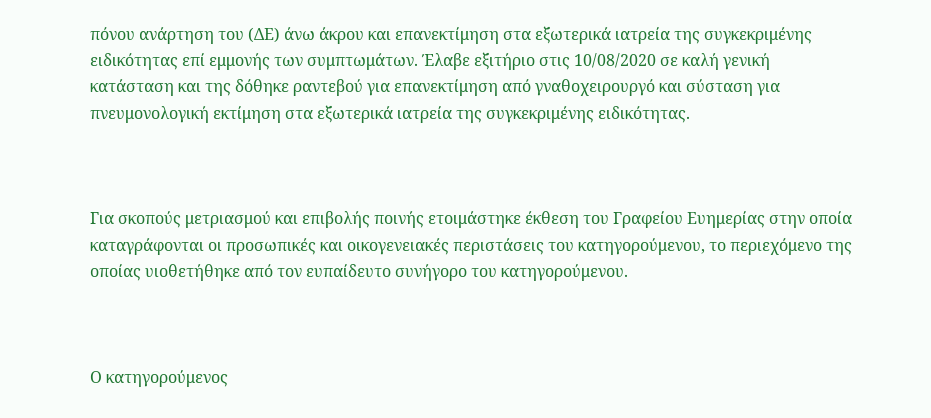πόνου ανάρτηση του (ΔΕ) άνω άκρου και επανεκτίμηση στα εξωτερικά ιατρεία της συγκεκριμένης ειδικότητας επί εμμονής των συμπτωμάτων. Έλαβε εξιτήριο στις 10/08/2020 σε καλή γενική κατάσταση και της δόθηκε ραντεβού για επανεκτίμηση από γναθοχειρουργό και σύσταση για πνευμονολογική εκτίμηση στα εξωτερικά ιατρεία της συγκεκριμένης ειδικότητας.



Για σκοπούς μετριασμού και επιβολής ποινής ετοιμάστηκε έκθεση του Γραφείου Ευημερίας στην οποία καταγράφονται οι προσωπικές και οικογενειακές περιστάσεις του κατηγορούμενου, το περιεχόμενο της οποίας υιοθετήθηκε από τον ευπαίδευτο συνήγορο του κατηγορούμενου.



Ο κατηγορούμενος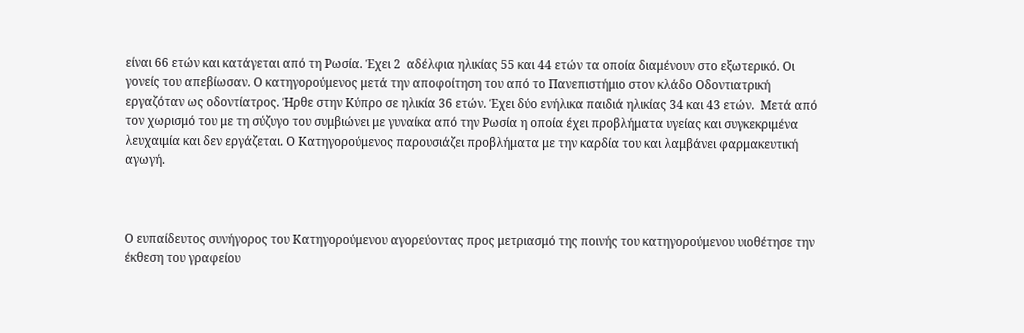είναι 66 ετών και κατάγεται από τη Ρωσία. Έχει 2  αδέλφια ηλικίας 55 και 44 ετών τα οποία διαμένουν στο εξωτερικό. Οι γονείς του απεβίωσαν. Ο κατηγορούμενος μετά την αποφοίτηση του από το Πανεπιστήμιο στον κλάδο Οδοντιατρική εργαζόταν ως οδοντίατρος. Ήρθε στην Κύπρο σε ηλικία 36 ετών. Έχει δύο ενήλικα παιδιά ηλικίας 34 και 43 ετών.  Μετά από τον χωρισμό του με τη σύζυγο του συμβιώνει με γυναίκα από την Ρωσία η οποία έχει προβλήματα υγείας και συγκεκριμένα λευχαιμία και δεν εργάζεται. Ο Κατηγορούμενος παρουσιάζει προβλήματα με την καρδία του και λαμβάνει φαρμακευτική αγωγή.



Ο ευπαίδευτος συνήγορος του Κατηγορούμενου αγορεύοντας προς μετριασμό της ποινής του κατηγορούμενου υιοθέτησε την έκθεση του γραφείου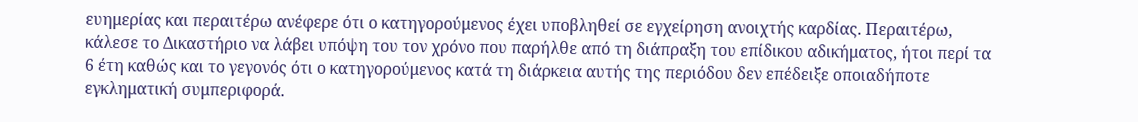ευημερίας και περαιτέρω ανέφερε ότι ο κατηγορούμενος έχει υποβληθεί σε εγχείρηση ανοιχτής καρδίας. Περαιτέρω, κάλεσε το Δικαστήριο να λάβει υπόψη του τον χρόνο που παρήλθε από τη διάπραξη του επίδικου αδικήματος, ήτοι περί τα 6 έτη καθώς και το γεγονός ότι ο κατηγορούμενος κατά τη διάρκεια αυτής της περιόδου δεν επέδειξε οποιαδήποτε εγκληματική συμπεριφορά.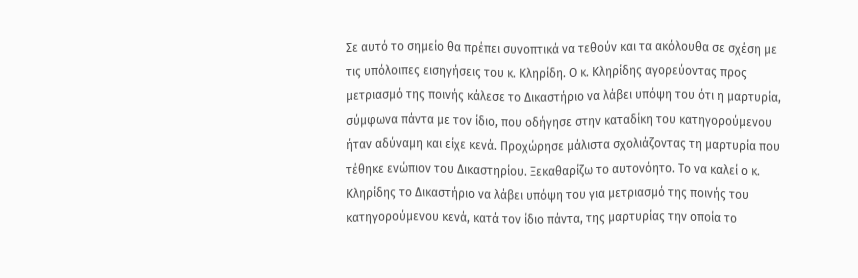Σε αυτό το σημείο θα πρέπει συνοπτικά να τεθούν και τα ακόλουθα σε σχέση με τις υπόλοιπες εισηγήσεις του κ. Κληρίδη. Ο κ. Κληρίδης αγορεύοντας προς μετριασμό της ποινής κάλεσε το Δικαστήριο να λάβει υπόψη του ότι η μαρτυρία, σύμφωνα πάντα με τον ίδιο, που οδήγησε στην καταδίκη του κατηγορούμενου ήταν αδύναμη και είχε κενά. Προχώρησε μάλιστα σχολιάζοντας τη μαρτυρία που τέθηκε ενώπιον του Δικαστηρίου. Ξεκαθαρίζω το αυτονόητο. Το να καλεί ο κ. Κληρίδης το Δικαστήριο να λάβει υπόψη του για μετριασμό της ποινής του κατηγορούμενου κενά, κατά τον ίδιο πάντα, της μαρτυρίας την οποία το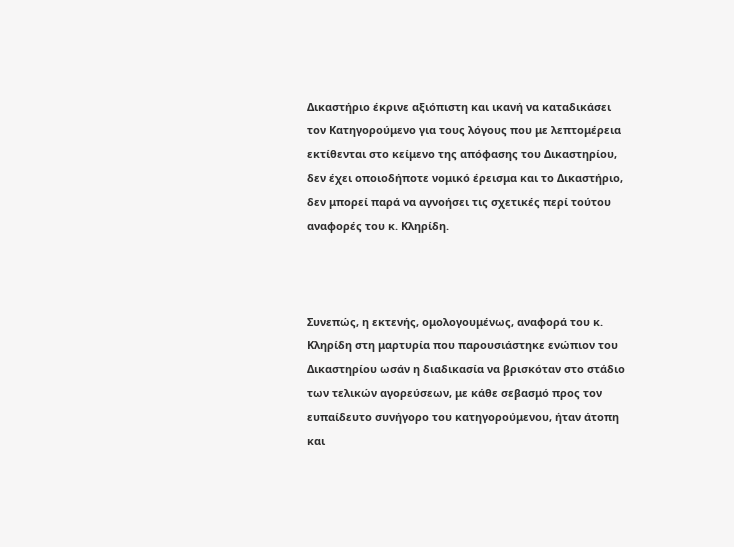Δικαστήριο έκρινε αξιόπιστη και ικανή να καταδικάσει τον Κατηγορούμενο για τους λόγους που με λεπτομέρεια εκτίθενται στο κείμενο της απόφασης του Δικαστηρίου, δεν έχει οποιοδήποτε νομικό έρεισμα και το Δικαστήριο, δεν μπορεί παρά να αγνοήσει τις σχετικές περί τούτου αναφορές του κ. Κληρίδη.



Συνεπώς, η εκτενής, ομολογουμένως, αναφορά του κ. Κληρίδη στη μαρτυρία που παρουσιάστηκε ενώπιον του Δικαστηρίου ωσάν η διαδικασία να βρισκόταν στο στάδιο των τελικών αγορεύσεων, με κάθε σεβασμό προς τον ευπαίδευτο συνήγορο του κατηγορούμενου, ήταν άτοπη και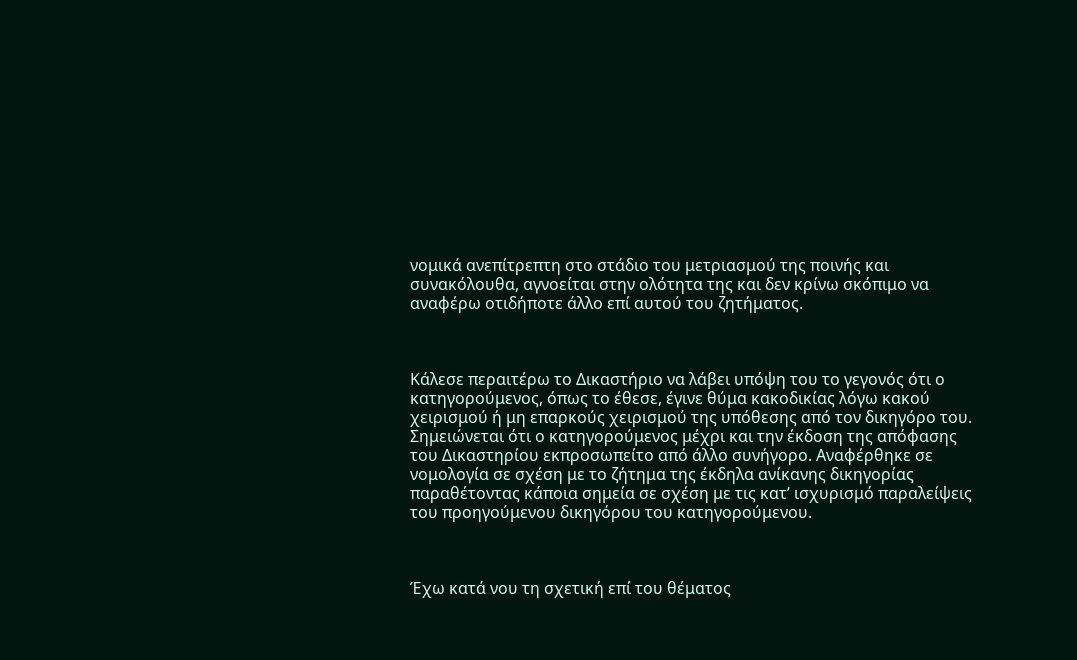νομικά ανεπίτρεπτη στο στάδιο του μετριασμού της ποινής και συνακόλουθα, αγνοείται στην ολότητα της και δεν κρίνω σκόπιμο να αναφέρω οτιδήποτε άλλο επί αυτού του ζητήματος.



Κάλεσε περαιτέρω το Δικαστήριο να λάβει υπόψη του το γεγονός ότι ο κατηγορούμενος, όπως το έθεσε, έγινε θύμα κακοδικίας λόγω κακού χειρισμού ή μη επαρκούς χειρισμού της υπόθεσης από τον δικηγόρο του. Σημειώνεται ότι ο κατηγορούμενος μέχρι και την έκδοση της απόφασης του Δικαστηρίου εκπροσωπείτο από άλλο συνήγορο. Αναφέρθηκε σε νομολογία σε σχέση με το ζήτημα της έκδηλα ανίκανης δικηγορίας παραθέτοντας κάποια σημεία σε σχέση με τις κατ’ ισχυρισμό παραλείψεις του προηγούμενου δικηγόρου του κατηγορούμενου.



Έχω κατά νου τη σχετική επί του θέματος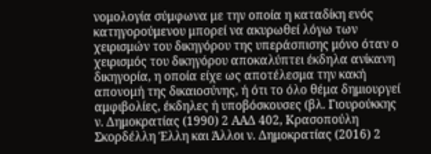νομολογία σύμφωνα με την οποία η καταδίκη ενός κατηγορούμενου μπορεί να ακυρωθεί λόγω των χειρισμών του δικηγόρου της υπεράσπισης μόνο όταν ο χειρισμός του δικηγόρου αποκαλύπτει έκδηλα ανίκανη δικηγορία, η οποία είχε ως αποτέλεσμα την κακή απονομή της δικαιοσύνης, ή ότι το όλο θέμα δημιουργεί αμφιβολίες, έκδηλες ή υποβόσκουσες (βλ. Γιουρούκκης ν. Δημοκρατίας (1990) 2 ΑΑΔ 402, Κρασοπούλη Σκορδέλλη Έλλη και Άλλοι ν. Δημοκρατίας (2016) 2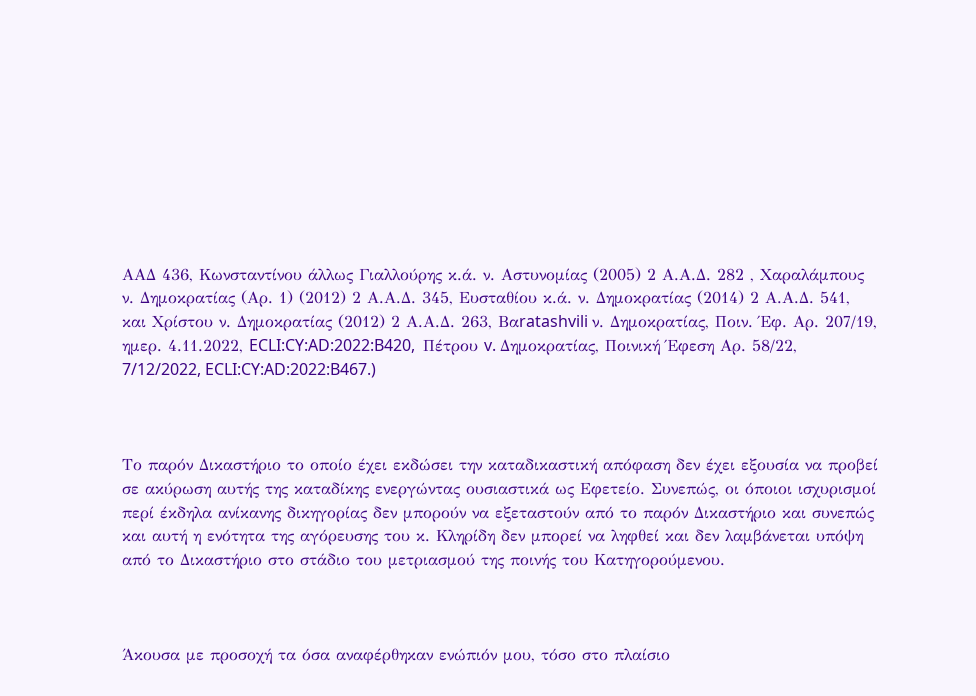ΑΑΔ 436, Κωνσταντίνου άλλως Γιαλλούρης κ.ά. ν. Αστυνομίας (2005) 2 Α.Α.Δ. 282 , Χαραλάμπους ν. Δημοκρατίας (Αρ. 1) (2012) 2 Α.Α.Δ. 345, Ευσταθίου κ.ά. ν. Δημοκρατίας (2014) 2 Α.Α.Δ. 541, και Χρίστου ν. Δημοκρατίας (2012) 2 Α.Α.Δ. 263, Βαratashvili ν. Δημοκρατίας, Ποιν. Έφ. Αρ. 207/19, ημερ. 4.11.2022, ECLI:CY:AD:2022:B420,  Πέτρου v. Δημοκρατίας, Ποινική Έφεση Αρ. 58/22, 7/12/2022, ECLI:CY:AD:2022:B467.)



Το παρόν Δικαστήριο το οποίο έχει εκδώσει την καταδικαστική απόφαση δεν έχει εξουσία να προβεί σε ακύρωση αυτής της καταδίκης ενεργώντας ουσιαστικά ως Εφετείο. Συνεπώς, οι όποιοι ισχυρισμοί περί έκδηλα ανίκανης δικηγορίας δεν μπορούν να εξεταστούν από το παρόν Δικαστήριο και συνεπώς και αυτή η ενότητα της αγόρευσης του κ. Κληρίδη δεν μπορεί να ληφθεί και δεν λαμβάνεται υπόψη από το Δικαστήριο στο στάδιο του μετριασμού της ποινής του Κατηγορούμενου.



Άκουσα με προσοχή τα όσα αναφέρθηκαν ενώπιόν μου, τόσο στο πλαίσιο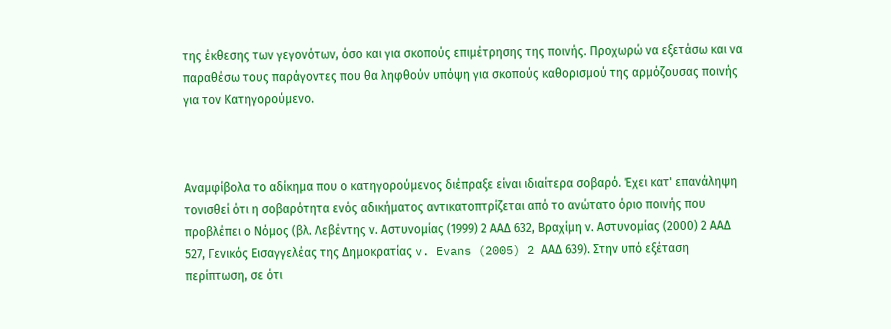της έκθεσης των γεγονότων, όσο και για σκοπούς επιμέτρησης της ποινής. Προχωρώ να εξετάσω και να παραθέσω τους παράγοντες που θα ληφθούν υπόψη για σκοπούς καθορισμού της αρμόζουσας ποινής για τον Κατηγορούμενο.



Αναμφίβολα το αδίκημα που ο κατηγορούμενος διέπραξε είναι ιδιαίτερα σοβαρό. Έχει κατ' επανάληψη τονισθεί ότι η σοβαρότητα ενός αδικήματος αντικατοπτρίζεται από το ανώτατο όριο ποινής που προβλέπει ο Νόμος (βλ. Λεβέντης ν. Αστυνομίας (1999) 2 ΑΑΔ 632, Βραχίμη ν. Αστυνομίας (2000) 2 ΑΑΔ 527, Γενικός Εισαγγελέας της Δημοκρατίας v. Evans (2005) 2 ΑΑΔ 639). Στην υπό εξέταση περίπτωση, σε ότι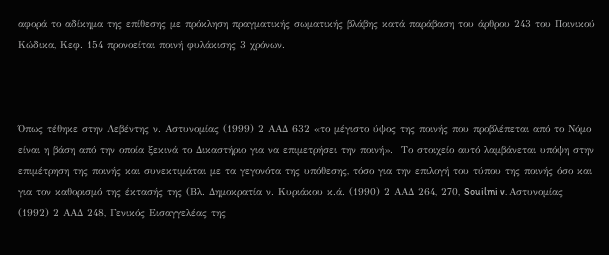αφορά το αδίκημα της επίθεσης με πρόκληση πραγματικής σωματικής βλάβης κατά παράβαση του άρθρου 243 του Ποινικού Κώδικα, Κεφ. 154 προνοείται ποινή φυλάκισης 3 χρόνων.



Όπως τέθηκε στην Λεβέντης ν. Αστυνομίας (1999) 2 ΑΑΔ 632 «το μέγιστο ύψος της ποινής που προβλέπεται από το Νόμο είναι η βάση από την οποία ξεκινά το Δικαστήριο για να επιμετρήσει την ποινή».  Το στοιχείο αυτό λαμβάνεται υπόψη στην επιμέτρηση της ποινής και συνεκτιμάται με τα γεγονότα της υπόθεσης, τόσο για την επιλογή του τύπου της ποινής όσο και για τον καθορισμό της έκτασής της (Βλ. Δημοκρατία ν. Κυριάκου κ.ά. (1990) 2 ΑΑΔ 264, 270, Souilmi v. Αστυνομίας (1992) 2 ΑΑΔ 248, Γενικός Εισαγγελέας της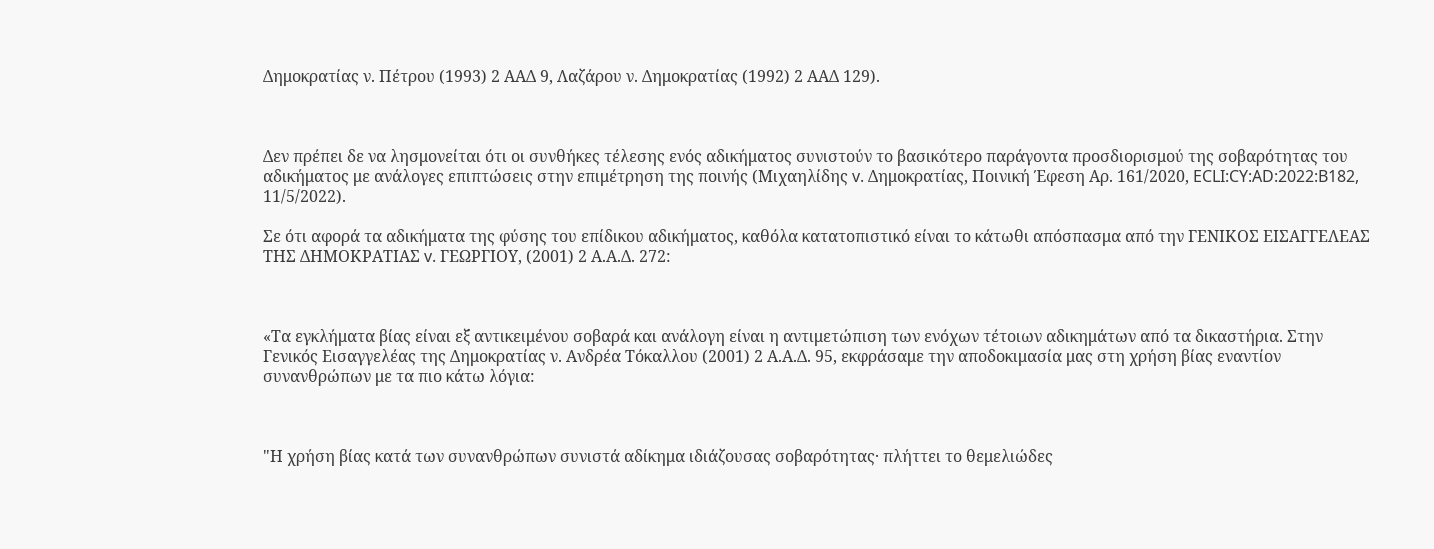Δημοκρατίας ν. Πέτρου (1993) 2 ΑΑΔ 9, Λαζάρου ν. Δημοκρατίας (1992) 2 ΑΑΔ 129).



Δεν πρέπει δε να λησμονείται ότι οι συνθήκες τέλεσης ενός αδικήματος συνιστούν το βασικότερο παράγοντα προσδιορισμού της σοβαρότητας του αδικήματος με ανάλογες επιπτώσεις στην επιμέτρηση της ποινής (Μιχαηλίδης v. Δημοκρατίας, Ποινική Έφεση Αρ. 161/2020, ECLI:CY:AD:2022:B182, 11/5/2022).

Σε ότι αφορά τα αδικήματα της φύσης του επίδικου αδικήματος, καθόλα κατατοπιστικό είναι το κάτωθι απόσπασμα από την ΓΕΝΙΚΟΣ ΕΙΣΑΓΓΕΛΕΑΣ ΤΗΣ ΔΗΜΟΚΡΑΤΙΑΣ v. ΓΕΩΡΓΙΟΥ, (2001) 2 Α.Α.Δ. 272:



«Τα εγκλήματα βίας είναι εξ αντικειμένου σοβαρά και ανάλογη είναι η αντιμετώπιση των ενόχων τέτοιων αδικημάτων από τα δικαστήρια. Στην Γενικός Εισαγγελέας της Δημοκρατίας ν. Ανδρέα Τόκαλλου (2001) 2 Α.Α.Δ. 95, εκφράσαμε την αποδοκιμασία μας στη χρήση βίας εναντίον συνανθρώπων με τα πιο κάτω λόγια:



"Η χρήση βίας κατά των συνανθρώπων συνιστά αδίκημα ιδιάζουσας σοβαρότητας· πλήττει το θεμελιώδες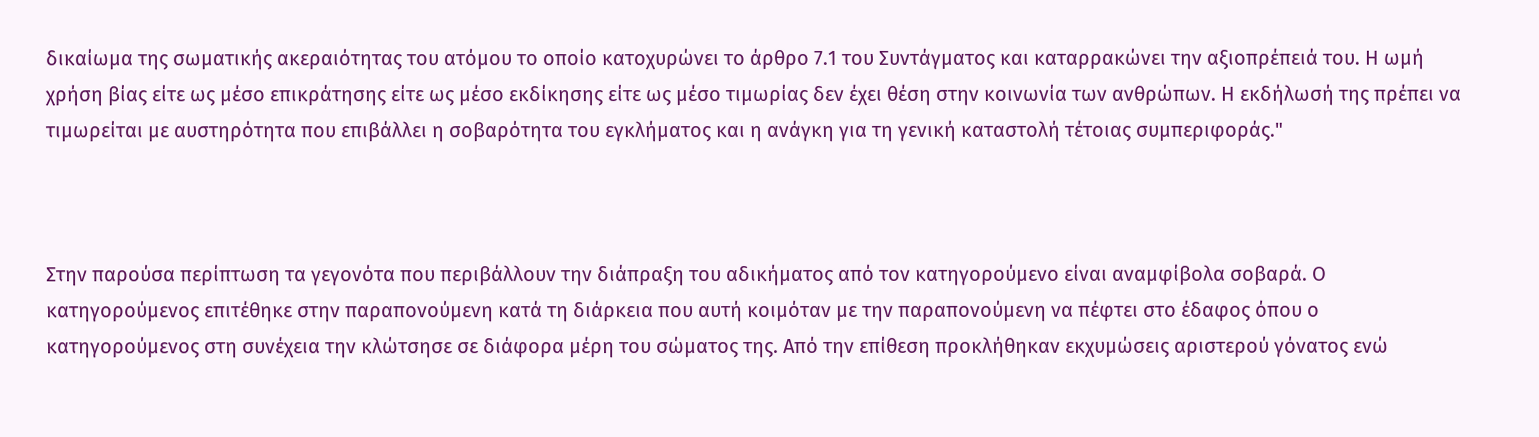δικαίωμα της σωματικής ακεραιότητας του ατόμου το οποίο κατοχυρώνει το άρθρο 7.1 του Συντάγματος και καταρρακώνει την αξιοπρέπειά του. Η ωμή χρήση βίας είτε ως μέσο επικράτησης είτε ως μέσο εκδίκησης είτε ως μέσο τιμωρίας δεν έχει θέση στην κοινωνία των ανθρώπων. Η εκδήλωσή της πρέπει να τιμωρείται με αυστηρότητα που επιβάλλει η σοβαρότητα του εγκλήματος και η ανάγκη για τη γενική καταστολή τέτοιας συμπεριφοράς."



Στην παρούσα περίπτωση τα γεγονότα που περιβάλλουν την διάπραξη του αδικήματος από τον κατηγορούμενο είναι αναμφίβολα σοβαρά. Ο κατηγορούμενος επιτέθηκε στην παραπονούμενη κατά τη διάρκεια που αυτή κοιμόταν με την παραπονούμενη να πέφτει στο έδαφος όπου ο κατηγορούμενος στη συνέχεια την κλώτσησε σε διάφορα μέρη του σώματος της. Από την επίθεση προκλήθηκαν εκχυμώσεις αριστερού γόνατος ενώ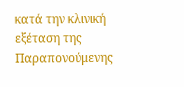κατά την κλινική εξέταση της Παραπονούμενης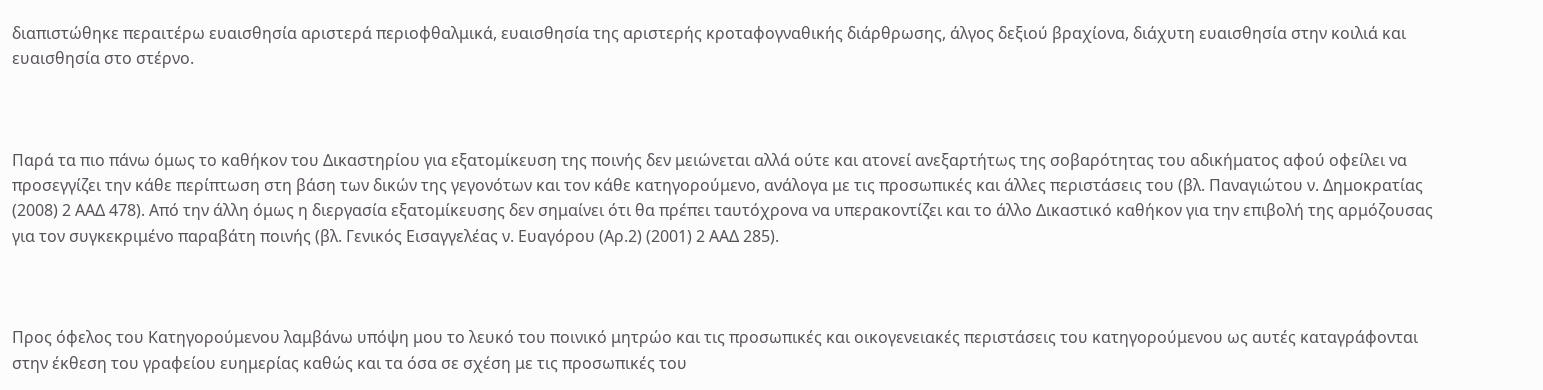διαπιστώθηκε περαιτέρω ευαισθησία αριστερά περιοφθαλμικά, ευαισθησία της αριστερής κροταφογναθικής διάρθρωσης, άλγος δεξιού βραχίονα, διάχυτη ευαισθησία στην κοιλιά και ευαισθησία στο στέρνο.



Παρά τα πιο πάνω όμως το καθήκον του Δικαστηρίου για εξατομίκευση της ποινής δεν μειώνεται αλλά ούτε και ατονεί ανεξαρτήτως της σοβαρότητας του αδικήματος αφού οφείλει να προσεγγίζει την κάθε περίπτωση στη βάση των δικών της γεγονότων και τον κάθε κατηγορούμενο, ανάλογα με τις προσωπικές και άλλες περιστάσεις του (βλ. Παναγιώτου ν. Δημοκρατίας (2008) 2 ΑΑΔ 478). Από την άλλη όμως η διεργασία εξατομίκευσης δεν σημαίνει ότι θα πρέπει ταυτόχρονα να υπερακοντίζει και το άλλο Δικαστικό καθήκον για την επιβολή της αρμόζουσας για τον συγκεκριμένο παραβάτη ποινής (βλ. Γενικός Εισαγγελέας ν. Ευαγόρου (Αρ.2) (2001) 2 ΑΑΔ 285).



Προς όφελος του Κατηγορούμενου λαμβάνω υπόψη μου το λευκό του ποινικό μητρώο και τις προσωπικές και οικογενειακές περιστάσεις του κατηγορούμενου ως αυτές καταγράφονται στην έκθεση του γραφείου ευημερίας καθώς και τα όσα σε σχέση με τις προσωπικές του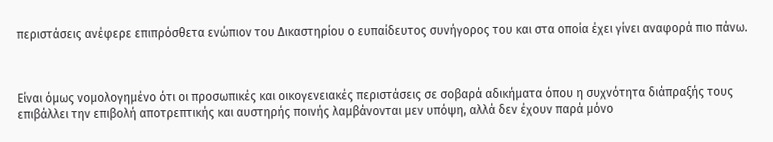περιστάσεις ανέφερε επιπρόσθετα ενώπιον του Δικαστηρίου ο ευπαίδευτος συνήγορος του και στα οποία έχει γίνει αναφορά πιο πάνω.



Είναι όμως νομολογημένο ότι οι προσωπικές και οικογενειακές περιστάσεις σε σοβαρά αδικήματα όπου η συχνότητα διάπραξής τους επιβάλλει την επιβολή αποτρεπτικής και αυστηρής ποινής λαμβάνονται μεν υπόψη, αλλά δεν έχουν παρά μόνο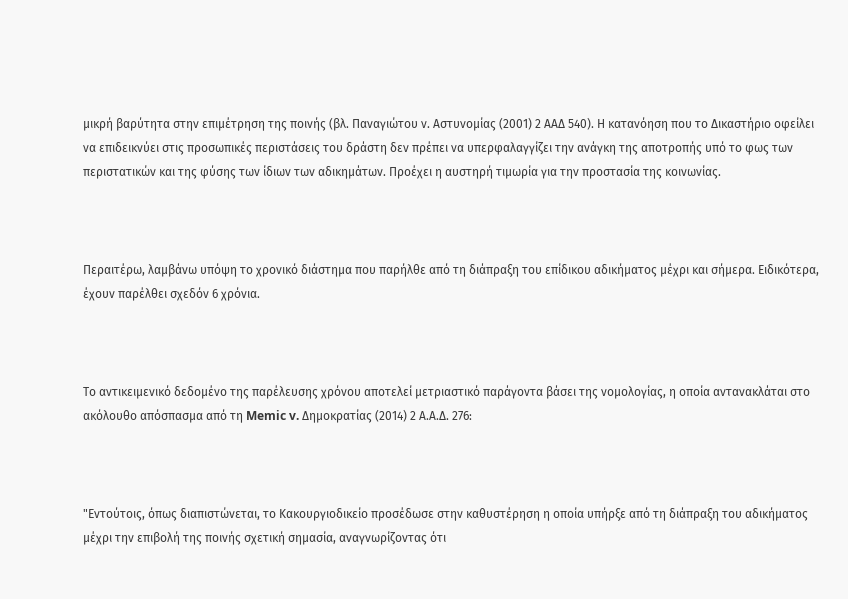μικρή βαρύτητα στην επιμέτρηση της ποινής (βλ. Παναγιώτου ν. Αστυνομίας (2001) 2 ΑΑΔ 540). Η κατανόηση που το Δικαστήριο οφείλει να επιδεικνύει στις προσωπικές περιστάσεις του δράστη δεν πρέπει να υπερφαλαγγίζει την ανάγκη της αποτροπής υπό το φως των περιστατικών και της φύσης των ίδιων των αδικημάτων. Προέχει η αυστηρή τιμωρία για την προστασία της κοινωνίας.



Περαιτέρω, λαμβάνω υπόψη το χρονικό διάστημα που παρήλθε από τη διάπραξη του επίδικου αδικήματος μέχρι και σήμερα. Ειδικότερα, έχουν παρέλθει σχεδόν 6 χρόνια.



Το αντικειμενικό δεδομένο της παρέλευσης χρόνου αποτελεί μετριαστικό παράγοντα βάσει της νομολογίας, η οποία αντανακλάται στο ακόλουθο απόσπασμα από τη Memic v. Δημοκρατίας (2014) 2 Α.Α.Δ. 276:



"Εντούτοις, όπως διαπιστώνεται, το Κακουργιοδικείο προσέδωσε στην καθυστέρηση η οποία υπήρξε από τη διάπραξη του αδικήματος μέχρι την επιβολή της ποινής σχετική σημασία, αναγνωρίζοντας ότι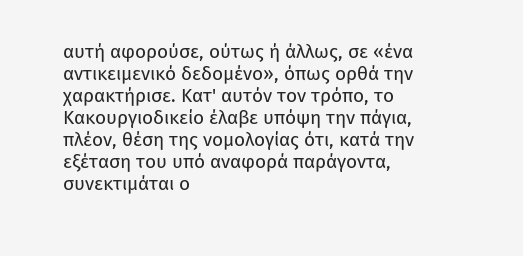αυτή αφορούσε, ούτως ή άλλως, σε «ένα αντικειμενικό δεδομένο», όπως ορθά την χαρακτήρισε. Κατ' αυτόν τον τρόπο, το Κακουργιοδικείο έλαβε υπόψη την πάγια, πλέον, θέση της νομολογίας ότι, κατά την εξέταση του υπό αναφορά παράγοντα, συνεκτιμάται ο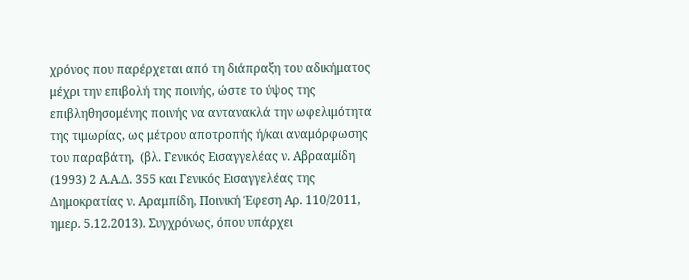χρόνος που παρέρχεται από τη διάπραξη του αδικήματος μέχρι την επιβολή της ποινής, ώστε το ύψος της επιβληθησομένης ποινής να αντανακλά την ωφελιμότητα της τιμωρίας, ως μέτρου αποτροπής ή/και αναμόρφωσης του παραβάτη,  (βλ. Γενικός Εισαγγελέας ν. Αβρααμίδη (1993) 2 Α.Α.Δ. 355 και Γενικός Εισαγγελέας της Δημοκρατίας ν. Αραμπίδη, Ποινική Έφεση Αρ. 110/2011, ημερ. 5.12.2013). Συγχρόνως, όπου υπάρχει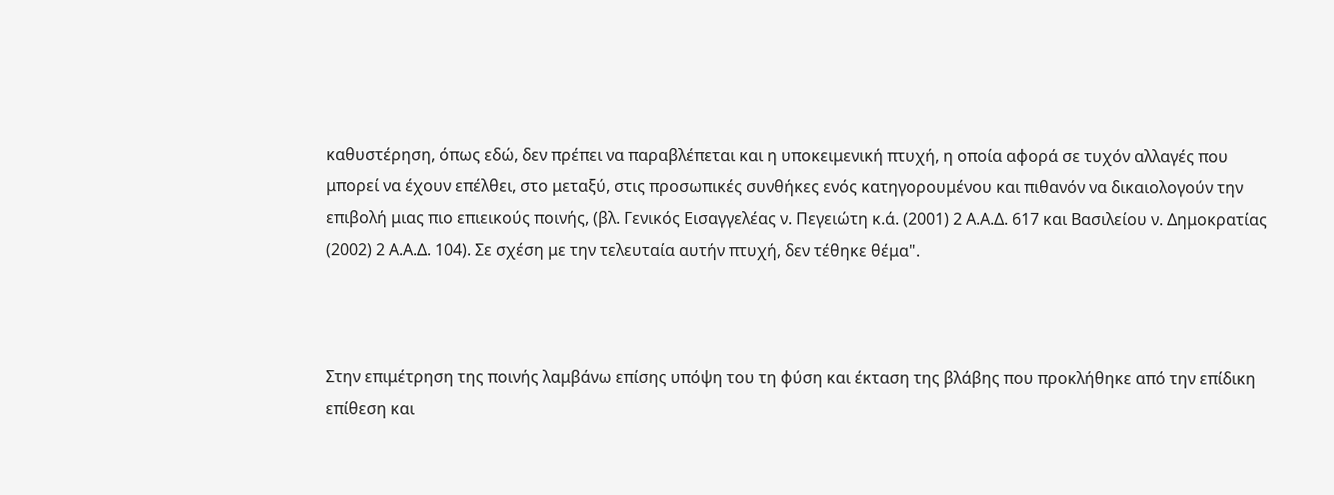καθυστέρηση, όπως εδώ, δεν πρέπει να παραβλέπεται και η υποκειμενική πτυχή, η οποία αφορά σε τυχόν αλλαγές που μπορεί να έχουν επέλθει, στο μεταξύ, στις προσωπικές συνθήκες ενός κατηγορουμένου και πιθανόν να δικαιολογούν την επιβολή μιας πιο επιεικούς ποινής, (βλ. Γενικός Εισαγγελέας ν. Πεγειώτη κ.ά. (2001) 2 Α.Α.Δ. 617 και Βασιλείου ν. Δημοκρατίας (2002) 2 Α.Α.Δ. 104). Σε σχέση με την τελευταία αυτήν πτυχή, δεν τέθηκε θέμα".



Στην επιμέτρηση της ποινής λαμβάνω επίσης υπόψη του τη φύση και έκταση της βλάβης που προκλήθηκε από την επίδικη επίθεση και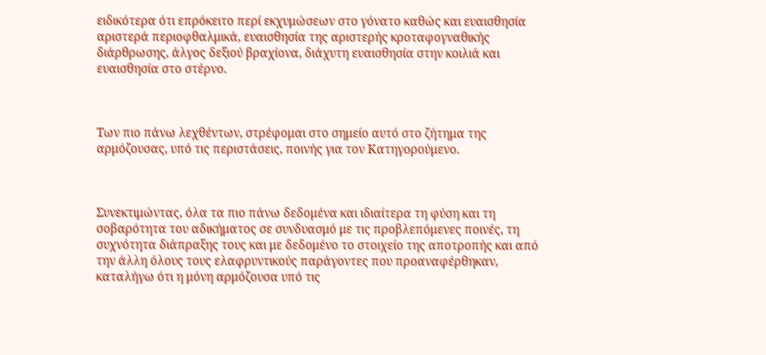ειδικότερα ότι επρόκειτο περί εκχυμώσεων στο γόνατο καθώς και ευαισθησία αριστερά περιοφθαλμικά, ευαισθησία της αριστερής κροταφογναθικής διάρθρωσης, άλγος δεξιού βραχίονα, διάχυτη ευαισθησία στην κοιλιά και ευαισθησία στο στέρνο.



Των πιο πάνω λεχθέντων, στρέφομαι στο σημείο αυτό στο ζήτημα της αρμόζουσας, υπό τις περιστάσεις, ποινής για τον Κατηγορούμενο.



Συνεκτιμώντας, όλα τα πιο πάνω δεδομένα και ιδιαίτερα τη φύση και τη σοβαρότητα του αδικήματος σε συνδυασμό με τις προβλεπόμενες ποινές, τη συχνότητα διάπραξης τους και με δεδομένο το στοιχείο της αποτροπής και από την άλλη όλους τους ελαφρυντικούς παράγοντες που προαναφέρθηκαν, καταλήγω ότι η μόνη αρμόζουσα υπό τις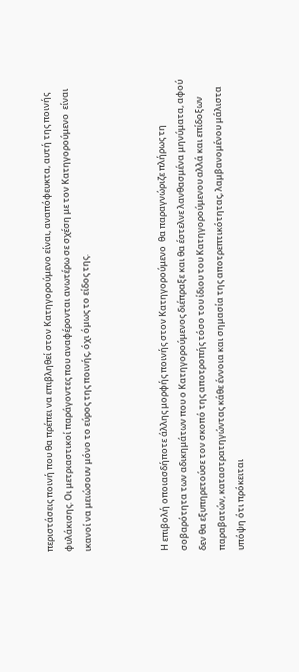περιστάσεις ποινή που θα πρέπει να επιβληθεί στον Κατηγορούμενο είναι, αναπόφευκτα, αυτή της ποινής φυλάκισης. Οι μετριαστικοί παράγοντες που αναφέρονται ανωτέρω σε σχέση με τον Κατηγορούμενο  είναι ικανοί να μειώσουν μόνο το εύρος της ποινής, όχι όμως το είδος της.



Η επιβολή οποιασδήποτε άλλης μορφής ποινής στον Κατηγορούμενο  θα παραγνώριζε πλήρως τη σοβαρότητα των αδικημάτων που ο Κατηγορούμενος διέπραξε και θα έστελνε λανθασμένα μηνύματα, αφού δεν θα εξυπηρετούσε τον σκοπό της αποτροπής τόσο του ίδιου του Κατηγορούμενου αλλά και επίδοξων παραβατών, καταστρατηγώντας κάθε έννοια και σημασία της αποτρεπτικότητας, λαμβανομένου μάλιστα υπόψη ότι πρόκειται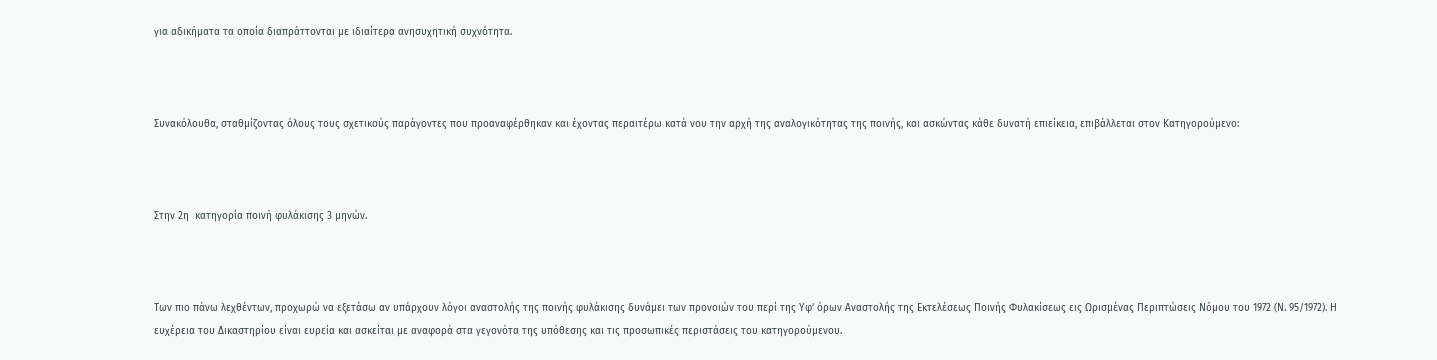για αδικήματα τα οποία διαπράττονται με ιδιαίτερα ανησυχητική συχνότητα.



Συνακόλουθα, σταθμίζοντας όλους τους σχετικούς παράγοντες που προαναφέρθηκαν και έχοντας περαιτέρω κατά νου την αρχή της αναλογικότητας της ποινής, και ασκώντας κάθε δυνατή επιείκεια, επιβάλλεται στον Κατηγορούμενο:



Στην 2η  κατηγορία ποινή φυλάκισης 3 μηνών.



Των πιο πάνω λεχθέντων, προχωρώ να εξετάσω αν υπάρχουν λόγοι αναστολής της ποινής φυλάκισης δυνάμει των προνοιών του περί της Υφ’ όρων Αναστολής της Εκτελέσεως Ποινής Φυλακίσεως εις Ωρισμένας Περιπτώσεις Νόμου του 1972 (Ν. 95/1972). Η ευχέρεια του Δικαστηρίου είναι ευρεία και ασκείται με αναφορά στα γεγονότα της υπόθεσης και τις προσωπικές περιστάσεις του κατηγορούμενου.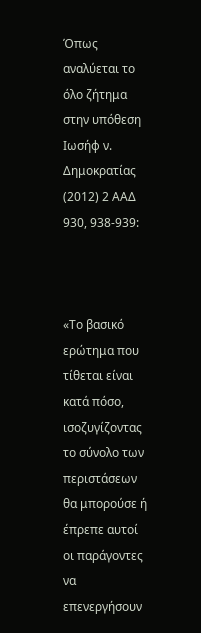Όπως αναλύεται το όλο ζήτημα στην υπόθεση Ιωσήφ ν. Δημοκρατίας (2012) 2 ΑΑΔ 930, 938-939:



«Το βασικό ερώτημα που τίθεται είναι κατά πόσο, ισοζυγίζοντας το σύνολο των περιστάσεων θα μπορούσε ή έπρεπε αυτοί οι παράγοντες να επενεργήσουν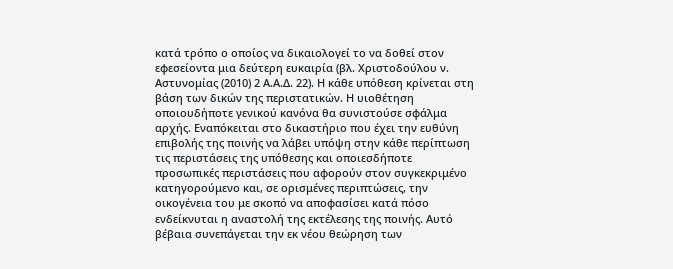κατά τρόπο ο οποίος να δικαιολογεί το να δοθεί στον εφεσείοντα μια δεύτερη ευκαιρία (βλ. Χριστοδούλου ν. Αστυνομίας (2010) 2 Α.Α.Δ. 22). Η κάθε υπόθεση κρίνεται στη βάση των δικών της περιστατικών. Η υιοθέτηση οποιουδήποτε γενικού κανόνα θα συνιστούσε σφάλμα αρχής. Εναπόκειται στο δικαστήριο που έχει την ευθύνη επιβολής της ποινής να λάβει υπόψη στην κάθε περίπτωση τις περιστάσεις της υπόθεσης και οποιεσδήποτε προσωπικές περιστάσεις που αφορούν στον συγκεκριμένο κατηγορούμενο και, σε ορισμένες περιπτώσεις, την οικογένεια του με σκοπό να αποφασίσει κατά πόσο ενδείκνυται η αναστολή της εκτέλεσης της ποινής. Αυτό βέβαια συνεπάγεται την εκ νέου θεώρηση των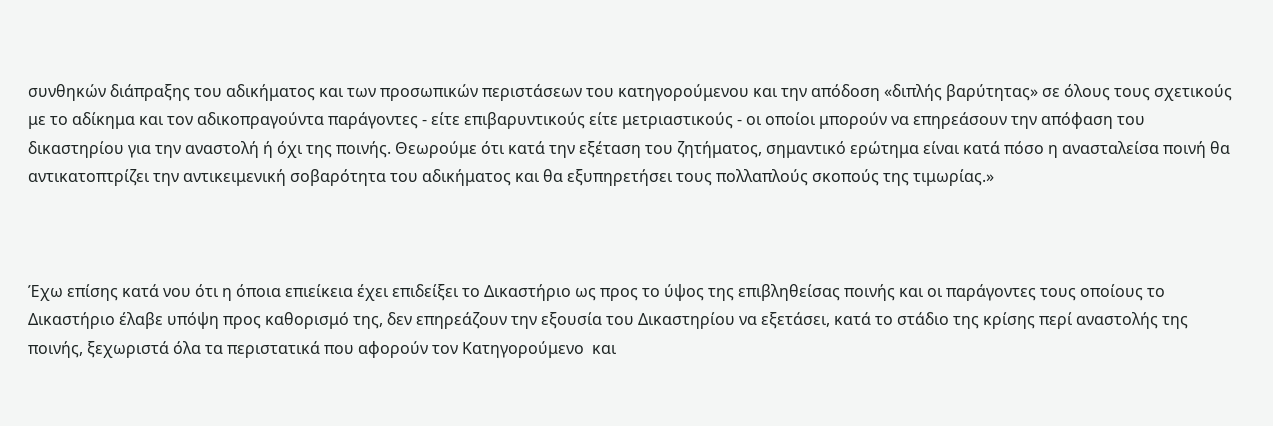συνθηκών διάπραξης του αδικήματος και των προσωπικών περιστάσεων του κατηγορούμενου και την απόδοση «διπλής βαρύτητας» σε όλους τους σχετικούς με το αδίκημα και τον αδικοπραγούντα παράγοντες - είτε επιβαρυντικούς είτε μετριαστικούς - οι οποίοι μπορούν να επηρεάσουν την απόφαση του δικαστηρίου για την αναστολή ή όχι της ποινής. Θεωρούμε ότι κατά την εξέταση του ζητήματος, σημαντικό ερώτημα είναι κατά πόσο η ανασταλείσα ποινή θα αντικατοπτρίζει την αντικειμενική σοβαρότητα του αδικήματος και θα εξυπηρετήσει τους πολλαπλούς σκοπούς της τιμωρίας.»



Έχω επίσης κατά νου ότι η όποια επιείκεια έχει επιδείξει το Δικαστήριο ως προς το ύψος της επιβληθείσας ποινής και οι παράγοντες τους οποίους το Δικαστήριο έλαβε υπόψη προς καθορισμό της, δεν επηρεάζουν την εξουσία του Δικαστηρίου να εξετάσει, κατά το στάδιο της κρίσης περί αναστολής της ποινής, ξεχωριστά όλα τα περιστατικά που αφορούν τον Κατηγορούμενο  και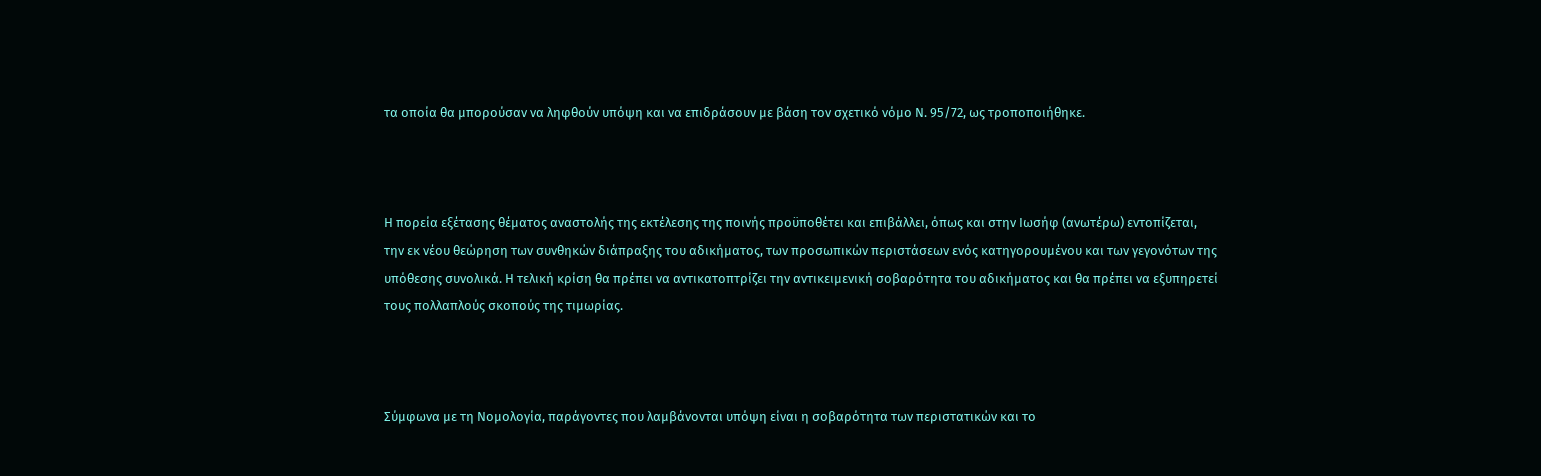τα οποία θα μπορούσαν να ληφθούν υπόψη και να επιδράσουν με βάση τον σχετικό νόμο Ν. 95/72, ως τροποποιήθηκε.



Η πορεία εξέτασης θέματος αναστολής της εκτέλεσης της ποινής προϋποθέτει και επιβάλλει, όπως και στην Ιωσήφ (ανωτέρω) εντοπίζεται, την εκ νέου θεώρηση των συνθηκών διάπραξης του αδικήματος, των προσωπικών περιστάσεων ενός κατηγορουμένου και των γεγονότων της υπόθεσης συνολικά. Η τελική κρίση θα πρέπει να αντικατοπτρίζει την αντικειμενική σοβαρότητα του αδικήματος και θα πρέπει να εξυπηρετεί τους πολλαπλούς σκοπούς της τιμωρίας.



Σύμφωνα με τη Νομολογία, παράγοντες που λαμβάνονται υπόψη είναι η σοβαρότητα των περιστατικών και το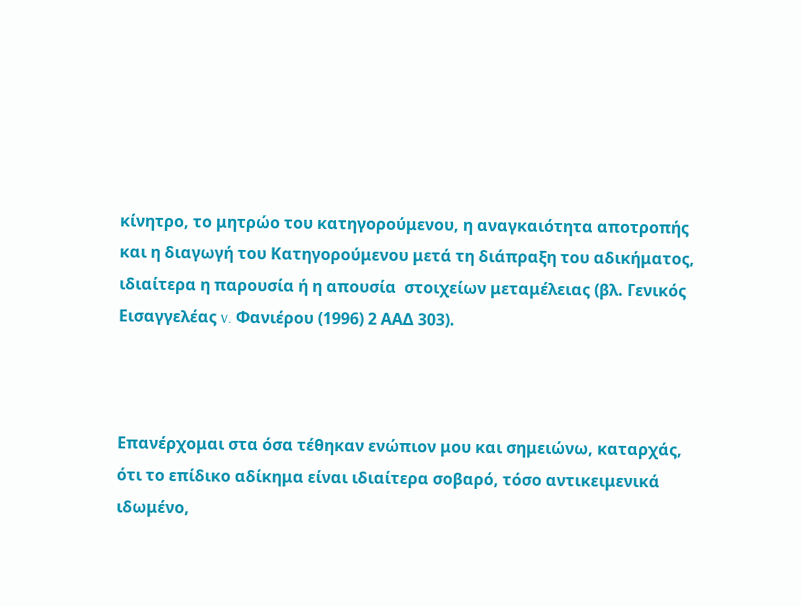κίνητρο, το μητρώο του κατηγορούμενου, η αναγκαιότητα αποτροπής και η διαγωγή του Κατηγορούμενου μετά τη διάπραξη του αδικήματος, ιδιαίτερα η παρουσία ή η απουσία  στοιχείων μεταμέλειας (βλ. Γενικός Εισαγγελέας v. Φανιέρου (1996) 2 ΑΑΔ 303).



Επανέρχομαι στα όσα τέθηκαν ενώπιον μου και σημειώνω, καταρχάς, ότι το επίδικο αδίκημα είναι ιδιαίτερα σοβαρό, τόσο αντικειμενικά ιδωμένο,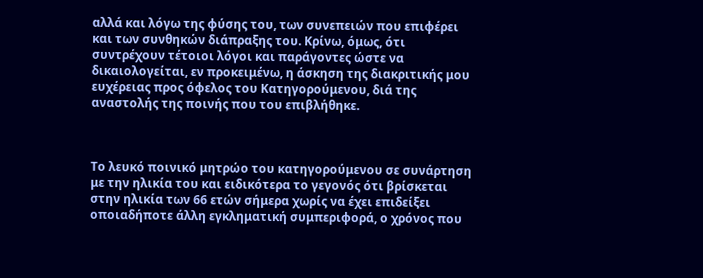αλλά και λόγω της φύσης του, των συνεπειών που επιφέρει και των συνθηκών διάπραξης του. Κρίνω, όμως, ότι συντρέχουν τέτοιοι λόγοι και παράγοντες ώστε να δικαιολογείται, εν προκειμένω, η άσκηση της διακριτικής μου ευχέρειας προς όφελος του Κατηγορούμενου, διά της αναστολής της ποινής που του επιβλήθηκε.



Το λευκό ποινικό μητρώο του κατηγορούμενου σε συνάρτηση με την ηλικία του και ειδικότερα το γεγονός ότι βρίσκεται στην ηλικία των 66 ετών σήμερα χωρίς να έχει επιδείξει οποιαδήποτε άλλη εγκληματική συμπεριφορά, ο χρόνος που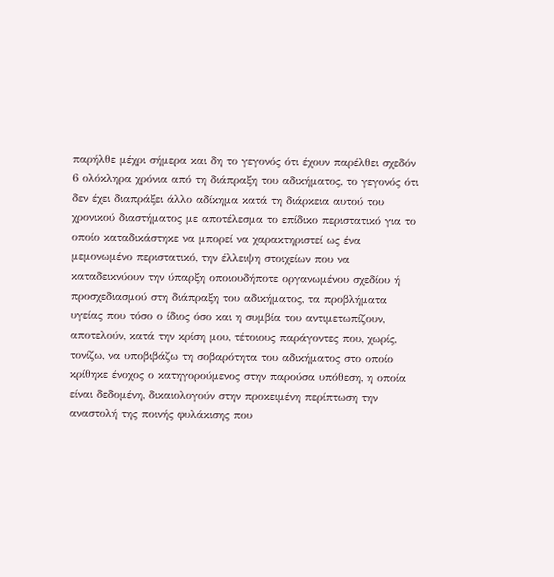παρήλθε μέχρι σήμερα και δη το γεγονός ότι έχουν παρέλθει σχεδόν 6 ολόκληρα χρόνια από τη διάπραξη του αδικήματος, το γεγονός ότι δεν έχει διαπράξει άλλο αδίκημα κατά τη διάρκεια αυτού του χρονικού διαστήματος με αποτέλεσμα το επίδικο περιστατικό για το οποίο καταδικάστηκε να μπορεί να χαρακτηριστεί ως ένα μεμονωμένο περιστατικό, την έλλειψη στοιχείων που να καταδεικνύουν την ύπαρξη οποιουδήποτε οργανωμένου σχεδίου ή προσχεδιασμού στη διάπραξη του αδικήματος, τα προβλήματα υγείας που τόσο ο ίδιος όσο και η συμβία του αντιμετωπίζουν, αποτελούν, κατά την κρίση μου, τέτοιους παράγοντες που, χωρίς, τονίζω, να υποβιβάζω τη σοβαρότητα του αδικήματος στο οποίο κρίθηκε ένοχος ο κατηγορούμενος στην παρούσα υπόθεση, η οποία είναι δεδομένη, δικαιολογούν στην προκειμένη περίπτωση την αναστολή της ποινής φυλάκισης που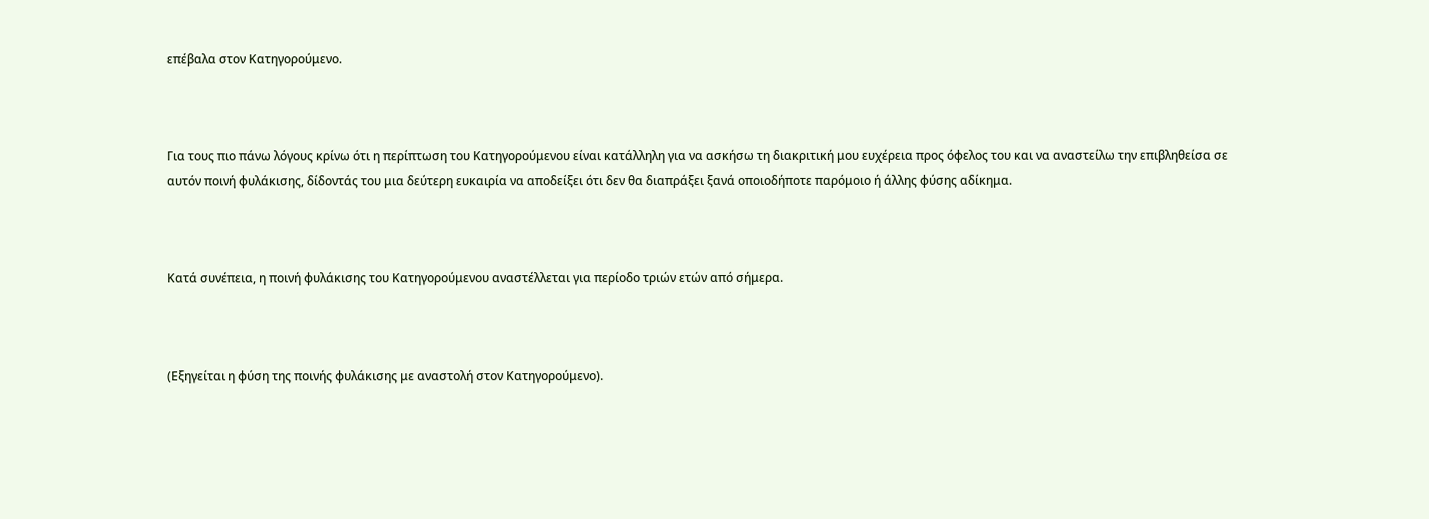επέβαλα στον Κατηγορούμενο.



Για τους πιο πάνω λόγους κρίνω ότι η περίπτωση του Κατηγορούμενου είναι κατάλληλη για να ασκήσω τη διακριτική μου ευχέρεια προς όφελος του και να αναστείλω την επιβληθείσα σε αυτόν ποινή φυλάκισης, δίδοντάς του μια δεύτερη ευκαιρία να αποδείξει ότι δεν θα διαπράξει ξανά οποιοδήποτε παρόμοιο ή άλλης φύσης αδίκημα.



Κατά συνέπεια, η ποινή φυλάκισης του Κατηγορούμενου αναστέλλεται για περίοδο τριών ετών από σήμερα.



(Εξηγείται η φύση της ποινής φυλάκισης με αναστολή στον Κατηγορούμενο).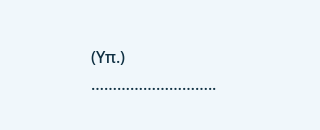(Υπ.) ………………………..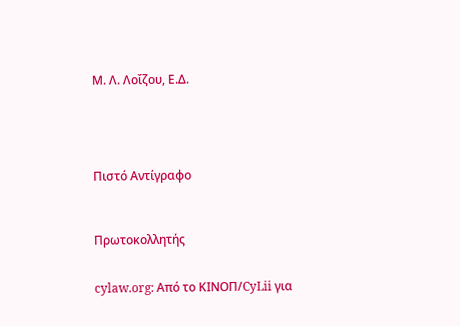Μ. Λ. Λοΐζου, Ε.Δ.





Πιστό Αντίγραφο



Πρωτοκολλητής


cylaw.org: Από το ΚΙΝOΠ/CyLii για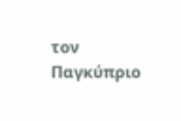τον Παγκύπριο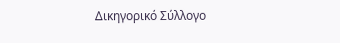Δικηγορικό Σύλλογο